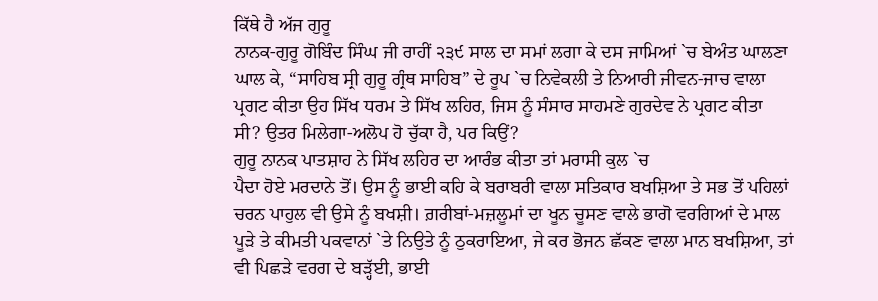ਕਿੱਥੇ ਹੈ ਅੱਜ ਗੁਰੂ
ਨਾਨਕ-ਗੁਰੂ ਗੋਬਿੰਦ ਸਿੰਘ ਜੀ ਰਾਹੀਂ ੨੩੯ ਸਾਲ ਦਾ ਸਮਾਂ ਲਗਾ ਕੇ ਦਸ ਜਾਮਿਆਂ `ਚ ਬੇਅੰਤ ਘਾਲਣਾ
ਘਾਲ ਕੇ, “ਸਾਹਿਬ ਸ੍ਰੀ ਗੁਰੂ ਗ੍ਰੰਥ ਸਾਹਿਬ” ਦੇ ਰੂਪ `ਚ ਨਿਵੇਕਲੀ ਤੇ ਨਿਆਰੀ ਜੀਵਨ-ਜਾਚ ਵਾਲਾ
ਪ੍ਰਗਟ ਕੀਤਾ ਉਹ ਸਿੱਖ ਧਰਮ ਤੇ ਸਿੱਖ ਲਹਿਰ, ਜਿਸ ਨੂੰ ਸੰਸਾਰ ਸਾਹਮਣੇ ਗੁਰਦੇਵ ਨੇ ਪ੍ਰਗਟ ਕੀਤਾ
ਸੀ? ਉਤਰ ਮਿਲੇਗਾ-ਅਲੋਪ ਹੋ ਚੁੱਕਾ ਹੈ, ਪਰ ਕਿਉਂ?
ਗੁਰੂ ਨਾਨਕ ਪਾਤਸ਼ਾਹ ਨੇ ਸਿੱਖ ਲਹਿਰ ਦਾ ਆਰੰਭ ਕੀਤਾ ਤਾਂ ਮਰਾਸੀ ਕੁਲ `ਚ
ਪੈਦਾ ਹੋਏ ਮਰਦਾਨੇ ਤੋਂ। ਉਸ ਨੂੰ ਭਾਈ ਕਹਿ ਕੇ ਬਰਾਬਰੀ ਵਾਲਾ ਸਤਿਕਾਰ ਬਖਸ਼ਿਆ ਤੇ ਸਭ ਤੋਂ ਪਹਿਲਾਂ
ਚਰਨ ਪਾਹੁਲ ਵੀ ਉਸੇ ਨੂੰ ਬਖਸ਼ੀ। ਗ਼ਰੀਬਾਂ-ਮਜ਼ਲੂਮਾਂ ਦਾ ਖੂਨ ਚੂਸਣ ਵਾਲੇ ਭਾਗੋ ਵਰਗਿਆਂ ਦੇ ਮਾਲ
ਪੂੜੇ ਤੇ ਕੀਮਤੀ ਪਕਵਾਨਾਂ `ਤੇ ਨਿਉਤੇ ਨੂੰ ਠੁਕਰਾਇਆ, ਜੇ ਕਰ ਭੋਜਨ ਛੱਕਣ ਵਾਲਾ ਮਾਨ ਬਖਸ਼ਿਆ, ਤਾਂ
ਵੀ ਪਿਛੜੇ ਵਰਗ ਦੇ ਬੜ੍ਹੱਈ, ਭਾਈ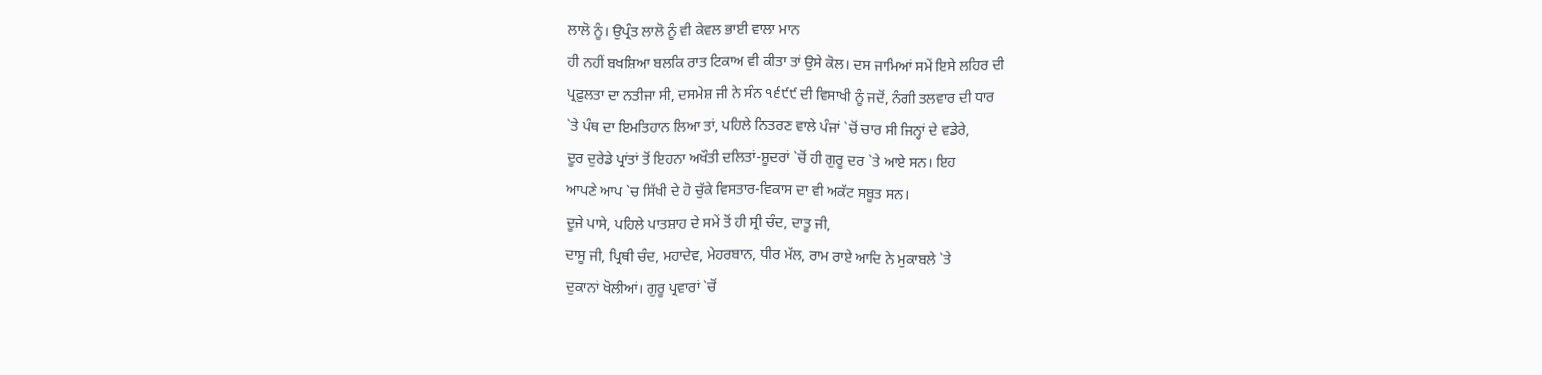ਲਾਲੋ ਨੂੰ। ਉਪ੍ਰੰਤ ਲਾਲੋ ਨੂੰ ਵੀ ਕੇਵਲ ਭਾਈ ਵਾਲਾ ਮਾਨ
ਹੀ ਨਹੀਂ ਬਖਸ਼ਿਆ ਬਲਕਿ ਰਾਤ ਟਿਕਾਅ ਵੀ ਕੀਤਾ ਤਾਂ ਉਸੇ ਕੋਲ। ਦਸ ਜਾਮਿਆਂ ਸਮੇਂ ਇਸੇ ਲਹਿਰ ਦੀ
ਪ੍ਰਫ਼ੁਲਤਾ ਦਾ ਨਤੀਜਾ ਸੀ, ਦਸਮੇਸ਼ ਜੀ ਨੇ ਸੰਨ ੧੬੯੯ ਦੀ ਵਿਸਾਖੀ ਨੂੰ ਜਦੋਂ, ਨੰਗੀ ਤਲਵਾਰ ਦੀ ਧਾਰ
`ਤੇ ਪੰਥ ਦਾ ਇਮਤਿਹਾਨ ਲਿਆ ਤਾਂ, ਪਹਿਲੇ ਨਿਤਰਣ ਵਾਲੇ ਪੰਜਾਂ `ਚੋਂ ਚਾਰ ਸੀ ਜਿਨ੍ਹਾਂ ਦੇ ਵਡੇਰੇ,
ਦੂਰ ਦੁਰੇਡੇ ਪ੍ਰਾਂਤਾਂ ਤੋਂ ਇਹਨਾ ਅਖੌਤੀ ਦਲਿਤਾਂ-ਸ਼ੂਦਰਾਂ `ਚੋਂ ਹੀ ਗੁਰੂ ਦਰ `ਤੇ ਆਏ ਸਨ। ਇਹ
ਆਪਣੇ ਆਪ `ਚ ਸਿੱਖੀ ਦੇ ਹੋ ਚੁੱਕੇ ਵਿਸਤਾਰ-ਵਿਕਾਸ ਦਾ ਵੀ ਅਕੱਟ ਸਬੂਤ ਸਨ।
ਦੂਜੇ ਪਾਸੇ, ਪਹਿਲੇ ਪਾਤਸ਼ਾਹ ਦੇ ਸਮੇਂ ਤੋਂ ਹੀ ਸ੍ਰੀ ਚੰਦ, ਦਾਤੂ ਜੀ,
ਦਾਸੂ ਜੀ, ਪ੍ਰਿਥੀ ਚੰਦ, ਮਹਾਦੇਵ, ਮੇਹਰਬਾਨ, ਧੀਰ ਮੱਲ, ਰਾਮ ਰਾਏ ਆਦਿ ਨੇ ਮੁਕਾਬਲੇ `ਤੇ
ਦੁਕਾਨਾਂ ਖੋਲੀਆਂ। ਗੁਰੂ ਪ੍ਰਵਾਰਾਂ `ਚੋਂ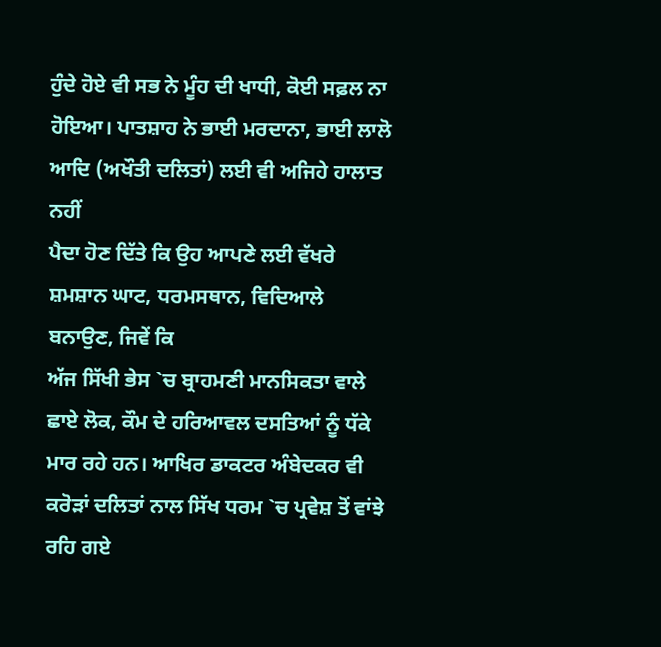ਹੁੰਦੇ ਹੋਏ ਵੀ ਸਭ ਨੇ ਮੂੰਹ ਦੀ ਖਾਧੀ, ਕੋਈ ਸਫ਼ਲ ਨਾ
ਹੋਇਆ। ਪਾਤਸ਼ਾਹ ਨੇ ਭਾਈ ਮਰਦਾਨਾ, ਭਾਈ ਲਾਲੋ ਆਦਿ (ਅਖੌਤੀ ਦਲਿਤਾਂ) ਲਈ ਵੀ ਅਜਿਹੇ ਹਾਲਾਤ ਨਹੀਂ
ਪੈਦਾ ਹੋਣ ਦਿੱਤੇ ਕਿ ਉਹ ਆਪਣੇ ਲਈ ਵੱਖਰੇ ਸ਼ਮਸ਼ਾਨ ਘਾਟ, ਧਰਮਸਥਾਨ, ਵਿਦਿਆਲੇ ਬਨਾਉਣ, ਜਿਵੇਂ ਕਿ
ਅੱਜ ਸਿੱਖੀ ਭੇਸ `ਚ ਬ੍ਰਾਹਮਣੀ ਮਾਨਸਿਕਤਾ ਵਾਲੇ ਛਾਏ ਲੋਕ, ਕੌਮ ਦੇ ਹਰਿਆਵਲ ਦਸਤਿਆਂ ਨੂੰ ਧੱਕੇ
ਮਾਰ ਰਹੇ ਹਨ। ਆਖਿਰ ਡਾਕਟਰ ਅੰਬੇਦਕਰ ਵੀ ਕਰੋੜਾਂ ਦਲਿਤਾਂ ਨਾਲ ਸਿੱਖ ਧਰਮ `ਚ ਪ੍ਰਵੇਸ਼ ਤੋਂ ਵਾਂਝੇ
ਰਹਿ ਗਏ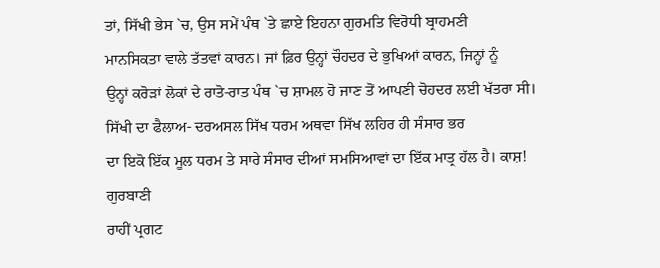ਤਾਂ, ਸਿੱਖੀ ਭੇਸ `ਚ, ਉਸ ਸਮੇਂ ਪੰਥ `ਤੇ ਛਾਏ ਇਹਨਾ ਗੁਰਮਤਿ ਵਿਰੋਧੀ ਬ੍ਰਾਹਮਣੀ
ਮਾਨਸਿਕਤਾ ਵਾਲੇ ਤੱਤਵਾਂ ਕਾਰਨ। ਜਾਂ ਫ਼ਿਰ ਉਨ੍ਹਾਂ ਚੌਹਦਰ ਦੇ ਭੁਖਿਆਂ ਕਾਰਨ, ਜਿਨ੍ਹਾਂ ਨੂੰ
ਉਨ੍ਹਾਂ ਕਰੋੜਾਂ ਲੋਕਾਂ ਦੇ ਰਾਤੋ-ਰਾਤ ਪੰਥ `ਚ ਸ਼ਾਮਲ ਹੋ ਜਾਣ ਤੋਂ ਆਪਣੀ ਚੋਹਦਰ ਲਈ ਖੱਤਰਾ ਸੀ।
ਸਿੱਖੀ ਦਾ ਫੈਲਾਅ- ਦਰਅਸਲ ਸਿੱਖ ਧਰਮ ਅਥਵਾ ਸਿੱਖ ਲਹਿਰ ਹੀ ਸੰਸਾਰ ਭਰ
ਦਾ ਇਕੋ ਇੱਕ ਮੂਲ ਧਰਮ ਤੇ ਸਾਰੇ ਸੰਸਾਰ ਦੀਆਂ ਸਮਸਿਆਵਾਂ ਦਾ ਇੱਕ ਮਾਤ੍ਰ ਹੱਲ ਹੈ। ਕਾਸ਼! ਗੁਰਬਾਣੀ
ਰਾਹੀਂ ਪ੍ਰਗਟ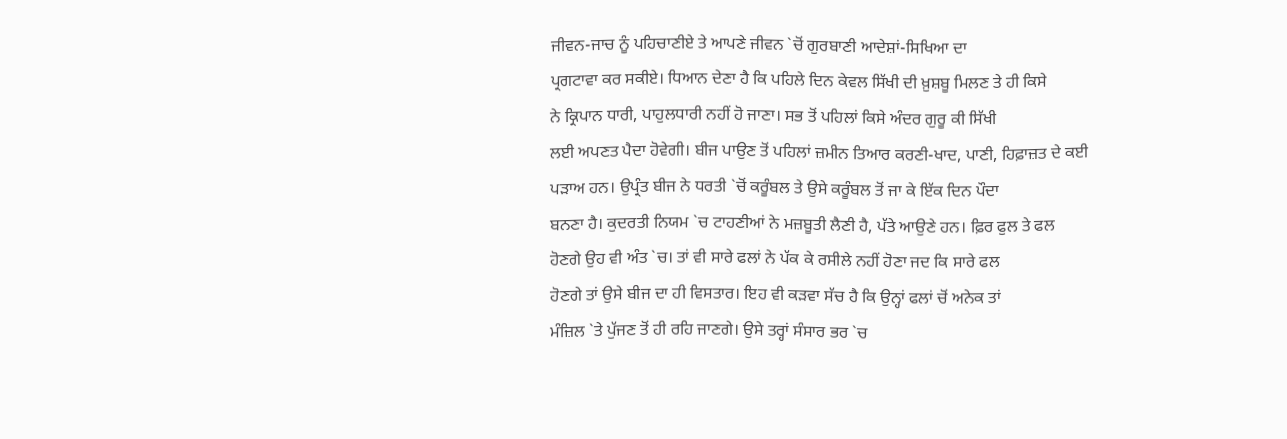ਜੀਵਨ-ਜਾਚ ਨੂੰ ਪਹਿਚਾਣੀਏ ਤੇ ਆਪਣੇ ਜੀਵਨ `ਚੋਂ ਗੁਰਬਾਣੀ ਆਦੇਸ਼ਾਂ-ਸਿਖਿਆ ਦਾ
ਪ੍ਰਗਟਾਵਾ ਕਰ ਸਕੀਏ। ਧਿਆਨ ਦੇਣਾ ਹੈ ਕਿ ਪਹਿਲੇ ਦਿਨ ਕੇਵਲ ਸਿੱਖੀ ਦੀ ਖ਼ੁਸ਼ਬੂ ਮਿਲਣ ਤੇ ਹੀ ਕਿਸੇ
ਨੇ ਕ੍ਰਿਪਾਨ ਧਾਰੀ, ਪਾਹੁਲਧਾਰੀ ਨਹੀਂ ਹੋ ਜਾਣਾ। ਸਭ ਤੋਂ ਪਹਿਲਾਂ ਕਿਸੇ ਅੰਦਰ ਗੁਰੂ ਕੀ ਸਿੱਖੀ
ਲਈ ਅਪਣਤ ਪੈਦਾ ਹੋਵੇਗੀ। ਬੀਜ ਪਾਉਣ ਤੋਂ ਪਹਿਲਾਂ ਜ਼ਮੀਨ ਤਿਆਰ ਕਰਣੀ-ਖਾਦ, ਪਾਣੀ, ਹਿਫ਼ਾਜ਼ਤ ਦੇ ਕਈ
ਪੜਾਅ ਹਨ। ਉਪ੍ਰੰਤ ਬੀਜ ਨੇ ਧਰਤੀ `ਚੋਂ ਕਰੂੰਬਲ ਤੇ ਉਸੇ ਕਰੂੰਬਲ ਤੋਂ ਜਾ ਕੇ ਇੱਕ ਦਿਨ ਪੌਦਾ
ਬਨਣਾ ਹੈ। ਕੁਦਰਤੀ ਨਿਯਮ `ਚ ਟਾਹਣੀਆਂ ਨੇ ਮਜ਼ਬੂਤੀ ਲੈਣੀ ਹੈ, ਪੱਤੇ ਆਉਣੇ ਹਨ। ਫ਼ਿਰ ਫੁਲ ਤੇ ਫਲ
ਹੋਣਗੇ ਉਹ ਵੀ ਅੰਤ `ਚ। ਤਾਂ ਵੀ ਸਾਰੇ ਫਲਾਂ ਨੇ ਪੱਕ ਕੇ ਰਸੀਲੇ ਨਹੀਂ ਹੋਣਾ ਜਦ ਕਿ ਸਾਰੇ ਫਲ
ਹੋਣਗੇ ਤਾਂ ਉਸੇ ਬੀਜ ਦਾ ਹੀ ਵਿਸਤਾਰ। ਇਹ ਵੀ ਕੜਵਾ ਸੱਚ ਹੈ ਕਿ ਉਨ੍ਹਾਂ ਫਲਾਂ ਚੋਂ ਅਨੇਕ ਤਾਂ
ਮੰਜ਼ਿਲ `ਤੇ ਪੁੱਜਣ ਤੋਂ ਹੀ ਰਹਿ ਜਾਣਗੇ। ਉਸੇ ਤਰ੍ਹਾਂ ਸੰਸਾਰ ਭਰ `ਚ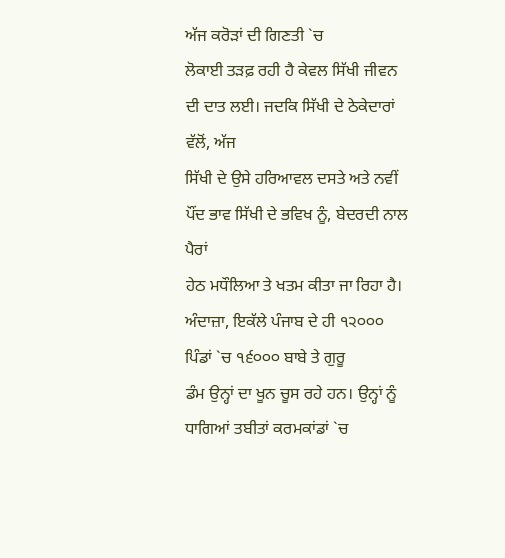ਅੱਜ ਕਰੋੜਾਂ ਦੀ ਗਿਣਤੀ `ਚ
ਲੋਕਾਈ ਤੜਫ਼ ਰਹੀ ਹੈ ਕੇਵਲ ਸਿੱਖੀ ਜੀਵਨ ਦੀ ਦਾਤ ਲਈ। ਜਦਕਿ ਸਿੱਖੀ ਦੇ ਠੇਕੇਦਾਰਾਂ ਵੱਲੋਂ, ਅੱਜ
ਸਿੱਖੀ ਦੇ ਉਸੇ ਹਰਿਆਵਲ ਦਸਤੇ ਅਤੇ ਨਵੀਂ ਪੌਂਦ ਭਾਵ ਸਿੱਖੀ ਦੇ ਭਵਿਖ ਨੂੰ, ਬੇਦਰਦੀ ਨਾਲ ਪੈਰਾਂ
ਹੇਠ ਮਧੌਲਿਆ ਤੇ ਖਤਮ ਕੀਤਾ ਜਾ ਰਿਹਾ ਹੈ।
ਅੰਦਾਜ਼ਾ, ਇਕੱਲੇ ਪੰਜਾਬ ਦੇ ਹੀ ੧੨੦੦੦ ਪਿੰਡਾਂ `ਚ ੧੬੦੦੦ ਬਾਬੇ ਤੇ ਗੁਰੂ
ਡੰਮ ਉਨ੍ਹਾਂ ਦਾ ਖੂਨ ਚੂਸ ਰਹੇ ਹਨ। ਉਨ੍ਹਾਂ ਨੂੰ ਧਾਗਿਆਂ ਤਬੀਤਾਂ ਕਰਮਕਾਂਡਾਂ `ਚ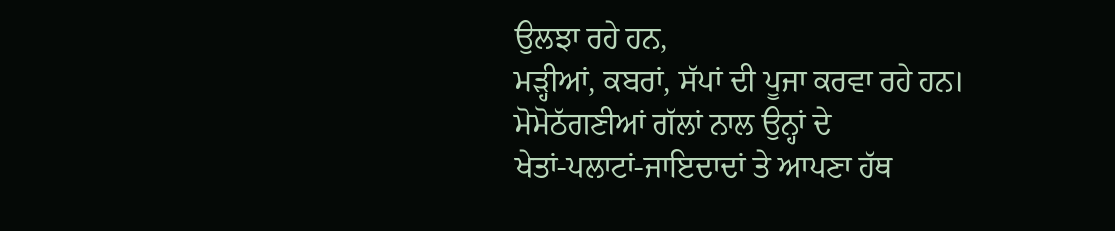ਉਲਝਾ ਰਹੇ ਹਨ,
ਮੜ੍ਹੀਆਂ, ਕਬਰਾਂ, ਸੱਪਾਂ ਦੀ ਪੂਜਾ ਕਰਵਾ ਰਹੇ ਹਨ। ਮੋਮੋਠੱਗਣੀਆਂ ਗੱਲਾਂ ਨਾਲ ਉਨ੍ਹਾਂ ਦੇ
ਖੇਤਾਂ-ਪਲਾਟਾਂ-ਜਾਇਦਾਦਾਂ ਤੇ ਆਪਣਾ ਹੱਥ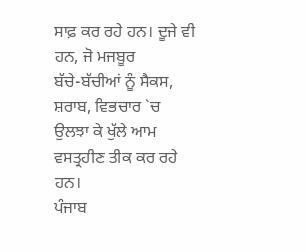ਸਾਫ਼ ਕਰ ਰਹੇ ਹਨ। ਦੂਜੇ ਵੀ ਹਨ, ਜੋ ਮਜਬੂਰ
ਬੱਚੇ-ਬੱਚੀਆਂ ਨੂੰ ਸੈਕਸ, ਸ਼ਰਾਬ, ਵਿਭਚਾਰ `ਚ ਉਲਝਾ ਕੇ ਖੁੱਲੇ ਆਮ ਵਸਤ੍ਰਹੀਣ ਤੀਕ ਕਰ ਰਹੇ ਹਨ।
ਪੰਜਾਬ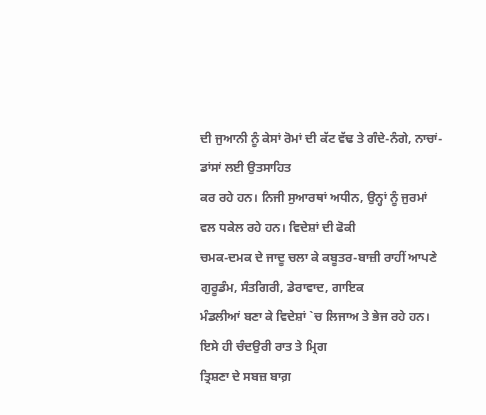ਦੀ ਜੁਆਨੀ ਨੂੰ ਕੇਸਾਂ ਰੋਮਾਂ ਦੀ ਕੱਟ ਵੱਢ ਤੇ ਗੰਦੇ-ਨੰਗੇ, ਨਾਚਾਂ-ਡਾਂਸਾਂ ਲਈ ਉਤਸਾਹਿਤ
ਕਰ ਰਹੇ ਹਨ। ਨਿਜੀ ਸੁਆਰਥਾਂ ਅਧੀਨ, ਉਨ੍ਹਾਂ ਨੂੰ ਜੁਰਮਾਂ ਵਲ ਧਕੇਲ ਰਹੇ ਹਨ। ਵਿਦੇਸ਼ਾਂ ਦੀ ਫੋਕੀ
ਚਮਕ-ਦਮਕ ਦੇ ਜਾਦੂ ਚਲਾ ਕੇ ਕਬੂਤਰ-ਬਾਜ਼ੀ ਰਾਹੀਂ ਆਪਣੇ ਗੁਰੂਡੰਮ, ਸੰਤਗਿਰੀ, ਡੇਰਾਵਾਦ, ਗਾਇਕ
ਮੰਡਲੀਆਂ ਬਣਾ ਕੇ ਵਿਦੇਸ਼ਾਂ `ਚ ਲਿਜਾਅ ਤੇ ਭੇਜ ਰਹੇ ਹਨ। ਇਸੇ ਹੀ ਚੰਦਉਰੀ ਰਾਤ ਤੇ ਮ੍ਰਿਗ
ਤ੍ਰਿਸ਼ਣਾ ਦੇ ਸਬਜ਼ ਬਾਗ਼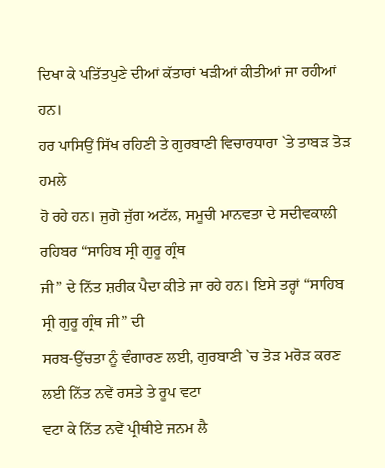ਦਿਖਾ ਕੇ ਪਤਿੱਤਪੁਣੇ ਦੀਆਂ ਕੱਤਾਰਾਂ ਖੜੀਆਂ ਕੀਤੀਆਂ ਜਾ ਰਹੀਆਂ ਹਨ।
ਹਰ ਪਾਸਿਉਂ ਸਿੱਖ ਰਹਿਣੀ ਤੇ ਗੁਰਬਾਣੀ ਵਿਚਾਰਧਾਰਾ `ਤੇ ਤਾਬੜ ਤੋੜ ਹਮਲੇ
ਹੋ ਰਹੇ ਹਨ। ਜੁਗੋ ਜੁੱਗ ਅਟੱਲ, ਸਮੂਚੀ ਮਾਨਵਤਾ ਦੇ ਸਦੀਵਕਾਲੀ ਰਹਿਬਰ “ਸਾਹਿਬ ਸ੍ਰੀ ਗੁਰੂ ਗ੍ਰੰਥ
ਜੀ” ਦੇ ਨਿੱਤ ਸ਼ਰੀਕ ਪੈਦਾ ਕੀਤੇ ਜਾ ਰਹੇ ਹਨ। ਇਸੇ ਤਰ੍ਹਾਂ “ਸਾਹਿਬ ਸ੍ਰੀ ਗੁਰੂ ਗ੍ਰੰਥ ਜੀ” ਦੀ
ਸਰਬ-ਉੱਚਤਾ ਨੂੰ ਵੰਗਾਰਣ ਲਈ, ਗੁਰਬਾਣੀ `ਚ ਤੋੜ ਮਰੋੜ ਕਰਣ ਲਈ ਨਿੱਤ ਨਵੇਂ ਰਸਤੇ ਤੇ ਰੂਪ ਵਟਾ
ਵਟਾ ਕੇ ਨਿੱਤ ਨਵੇਂ ਪ੍ਰੀਥੀਏ ਜਨਮ ਲੈ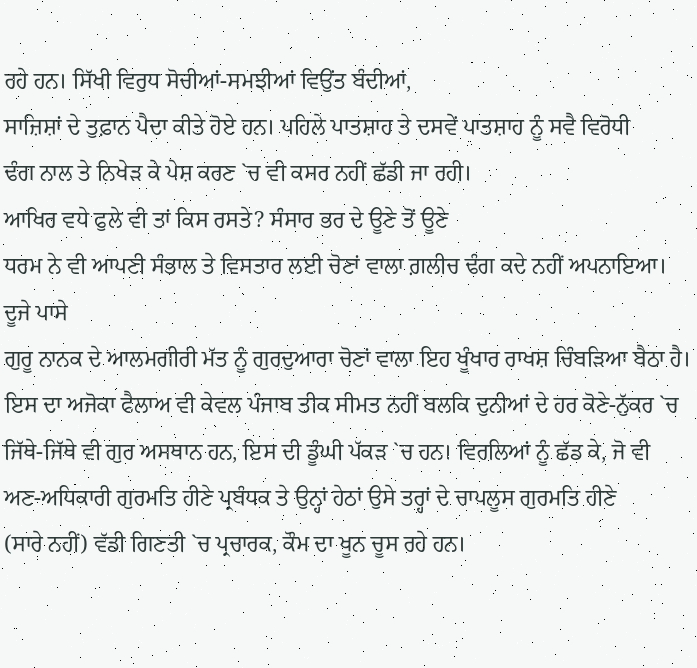ਰਹੇ ਹਨ। ਸਿੱਖੀ ਵਿਰੁਧ ਸੋਚੀਆਂ-ਸਮਝੀਆਂ ਵਿਉਂਤ ਬੰਦੀਆਂ,
ਸਾਜ਼ਿਸ਼ਾਂ ਦੇ ਤੁਫ਼ਾਨ ਪੈਦਾ ਕੀਤੇ ਹੋਏ ਹਨ। ਪਹਿਲੇ ਪਾਤਸ਼ਾਹ ਤੇ ਦਸਵੇਂ ਪਾਤਸ਼ਾਹ ਨੂੰ ਸਵੈ ਵਿਰੋਧੀ
ਢੰਗ ਨਾਲ ਤੇ ਨਿਖੇੜ ਕੇ ਪੇਸ਼ ਕਰਣ `ਚ ਵੀ ਕਸਰ ਨਹੀਂ ਛੱਡੀ ਜਾ ਰਹੀ।
ਆਖਿਰ ਵਧੇ ਫੁਲੇ ਵੀ ਤਾਂ ਕਿਸ ਰਸਤੇ? ਸੰਸਾਰ ਭਰ ਦੇ ਊਣੇ ਤੋਂ ਊਣੇ
ਧਰਮ ਨੇ ਵੀ ਆਪਣੀ ਸੰਭਾਲ ਤੇ ਵਿਸਤਾਰ ਲਈ ਚੋਣਾਂ ਵਾਲਾ ਗ਼ਲੀਚ ਢੰਗ ਕਦੇ ਨਹੀਂ ਅਪਨਾਇਆ। ਦੂਜੇ ਪਾਸੇ
ਗੁਰੂ ਨਾਨਕ ਦੇ ਆਲਮਗੀਰੀ ਮੱਤ ਨੂੰ ਗੁਰਦੁਆਰਾ ਚੋਣਾਂ ਵਾਲਾ ਇਹ ਖੂੰਖਾਰ ਰਾਖਸ਼ ਚਿੰਬੜਿਆ ਬੈਠਾ ਹੈ।
ਇਸ ਦਾ ਅਜੋਕਾ ਫੈਲਾਅ ਵੀ ਕੇਵਲ ਪੰਜਾਬ ਤੀਕ ਸੀਮਤ ਨਹੀਂ ਬਲਕਿ ਦੁਨੀਆਂ ਦੇ ਹਰ ਕੋਣੇ-ਨੁੱਕਰ `ਚ
ਜਿੱਥੇ-ਜਿੱਥੇ ਵੀ ਗੁਰ ਅਸਥਾਨ ਹਨ, ਇਸ ਦੀ ਡੂੰਘੀ ਪੱਕੜ `ਚ ਹਨ। ਵਿਰਲਿਆਂ ਨੂੰ ਛੱਡ ਕੇ, ਜੋ ਵੀ
ਅਣ-ਅਧਿਕਾਰੀ ਗੁਰਮਤਿ ਹੀਣੇ ਪ੍ਰਬੰਧਕ ਤੇ ਉਨ੍ਹਾਂ ਹੇਠਾਂ ਉਸੇ ਤਰ੍ਹਾਂ ਦੇ ਚਾਪਲੂਸ ਗੁਰਮਤਿ ਹੀਣੇ
(ਸਾਰੇ ਨਹੀਂ) ਵੱਡੀ ਗਿਣਤੀ `ਚ ਪ੍ਰਚਾਰਕ, ਕੌਮ ਦਾ ਖੂਨ ਚੂਸ ਰਹੇ ਹਨ।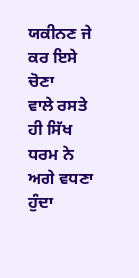ਯਕੀਨਣ ਜੇ ਕਰ ਇਸੇ ਚੋਣਾ
ਵਾਲੇ ਰਸਤੇ ਹੀ ਸਿੱਖ ਧਰਮ ਨੇ ਅਗੇ ਵਧਣਾ ਹੁੰਦਾ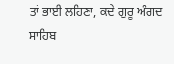ਤਾਂ ਭਾਈ ਲਹਿਣਾ, ਕਦੇ ਗੁਰੂ ਅੰਗਦ ਸਾਹਿਬ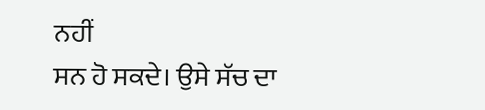ਨਹੀਂ
ਸਨ ਹੋ ਸਕਦੇ। ਉਸੇ ਸੱਚ ਦਾ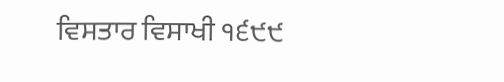ਵਿਸਤਾਰ ਵਿਸਾਖੀ ੧੬੯੯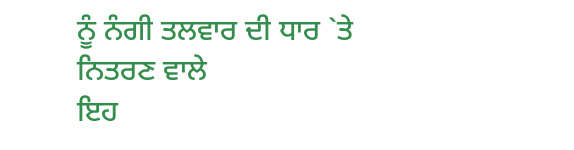ਨੂੰ ਨੰਗੀ ਤਲਵਾਰ ਦੀ ਧਾਰ `ਤੇ ਨਿਤਰਣ ਵਾਲੇ
ਇਹ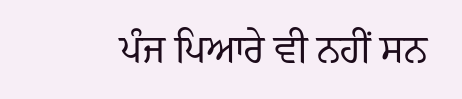ਪੰਜ ਪਿਆਰੇ ਵੀ ਨਹੀਂ ਸਨ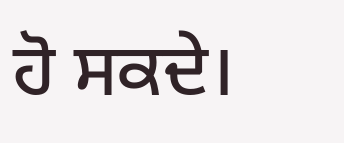ਹੋ ਸਕਦੇ।